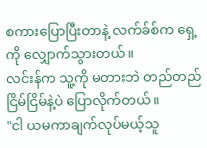စကားပြောပြီးတာနဲ့ လက်ခ်စ်က ရှေ့ကို လျှောက်သွားတယ်။
လင်းန်က သူ့ကို မတားဘဲ တည်တည်ငြိမ်ငြိမ်နဲ့ပဲ ပြောလိုက်တယ်။
"ငါ ယမကာချက်လုပ်မယ့်သူ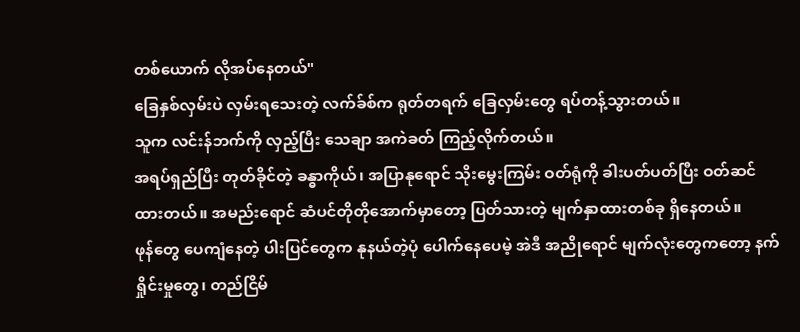တစ်ယောက် လိုအပ်နေတယ်"
ခြေနှစ်လှမ်းပဲ လှမ်းရသေးတဲ့ လက်ခ်စ်က ရုတ်တရက် ခြေလှမ်းတွေ ရပ်တန့်သွားတယ်။
သူက လင်းန်ဘက်ကို လှည့်ပြီး သေချာ အကဲခတ် ကြည့်လိုက်တယ်။
အရပ်ရှည်ပြီး တုတ်ခိုင်တဲ့ ခန္ဓာကိုယ်၊ အပြာနုရောင် သိုးမွေးကြမ်း ဝတ်ရုံကို ခါးပတ်ပတ်ပြီး ဝတ်ဆင်ထားတယ်။ အမည်းရောင် ဆံပင်တိုတိုအောက်မှာတော့ ပြတ်သားတဲ့ မျက်နှာထားတစ်ခု ရှိနေတယ်။
ဖုန်တွေ ပေကျံနေတဲ့ ပါးပြင်တွေက နုနယ်တဲ့ပုံ ပေါက်နေပေမဲ့ အဲဒီ အညိုရောင် မျက်လုံးတွေကတော့ နက်ရှိုင်းမှုတွေ၊ တည်ငြိမ်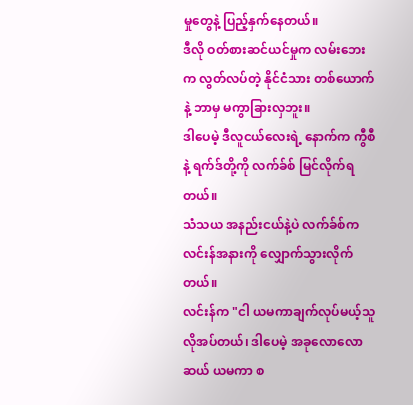မှုတွေနဲ့ ပြည့်နှက်နေတယ်။
ဒီလို ဝတ်စားဆင်ယင်မှုက လမ်းဘေးက လွတ်လပ်တဲ့ နိုင်ငံသား တစ်ယောက်နဲ့ ဘာမှ မကွာခြားလှဘူး။
ဒါပေမဲ့ ဒီလူငယ်လေးရဲ့ နောက်က ကွီစီနဲ့ ရက်ဒ်တို့ကို လက်ခ်စ် မြင်လိုက်ရတယ်။
သံသယ အနည်းငယ်နဲ့ပဲ လက်ခ်စ်က လင်းန်အနားကို လျှောက်သွားလိုက်တယ်။
လင်းန်က "ငါ ယမကာချက်လုပ်မယ့်သူ လိုအပ်တယ်၊ ဒါပေမဲ့ အခုလောလောဆယ် ယမကာ စ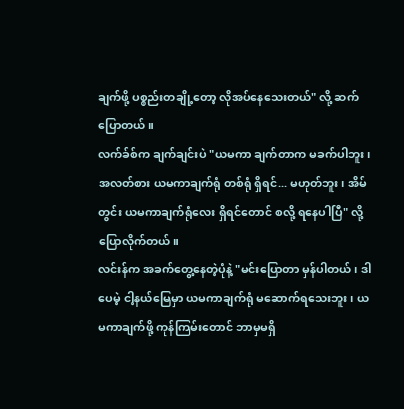ချက်ဖို့ ပစ္စည်းတချို့တော့ လိုအပ်နေသေးတယ်" လို့ ဆက်ပြောတယ်။
လက်ခ်စ်က ချက်ချင်းပဲ "ယမကာ ချက်တာက မခက်ပါဘူး၊ အလတ်စား ယမကာချက်ရုံ တစ်ရုံ ရှိရင်... မဟုတ်ဘူး၊ အိမ်တွင်း ယမကာချက်ရုံလေး ရှိရင်တောင် စလို့ ရနေပါပြီ" လို့ ပြောလိုက်တယ်။
လင်းန်က အခက်တွေ့နေတဲ့ပုံနဲ့ "မင်းပြောတာ မှန်ပါတယ်၊ ဒါပေမဲ့ ငါ့နယ်မြေမှာ ယမကာချက်ရုံ မဆောက်ရသေးဘူး၊ ယမကာချက်ဖို့ ကုန်ကြမ်းတောင် ဘာမှမရှိ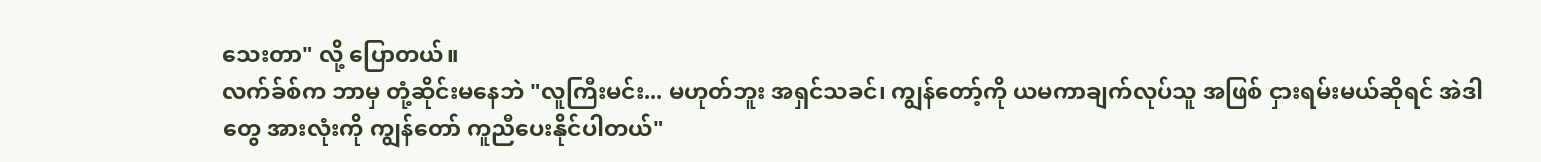သေးတာ" လို့ ပြောတယ်။
လက်ခ်စ်က ဘာမှ တုံ့ဆိုင်းမနေဘဲ "လူကြီးမင်း... မဟုတ်ဘူး အရှင်သခင်၊ ကျွန်တော့်ကို ယမကာချက်လုပ်သူ အဖြစ် ငှားရမ်းမယ်ဆိုရင် အဲဒါတွေ အားလုံးကို ကျွန်တော် ကူညီပေးနိုင်ပါတယ်"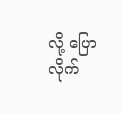လို့ ပြောလိုက်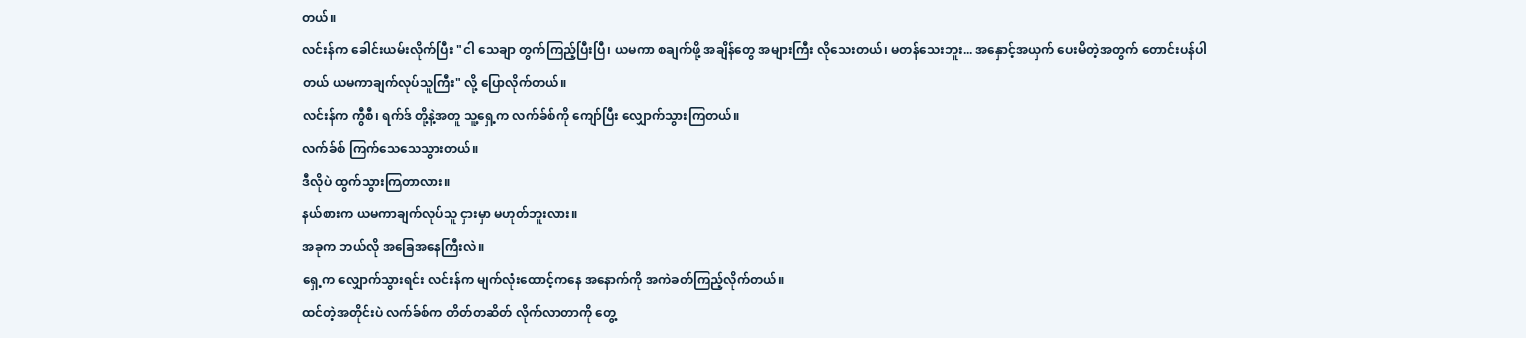တယ်။
လင်းန်က ခေါင်းယမ်းလိုက်ပြီး "ငါ သေချာ တွက်ကြည့်ပြီးပြီ၊ ယမကာ စချက်ဖို့ အချိန်တွေ အများကြီး လိုသေးတယ်၊ မတန်သေးဘူး... အနှောင့်အယှက် ပေးမိတဲ့အတွက် တောင်းပန်ပါတယ် ယမကာချက်လုပ်သူကြီး" လို့ ပြောလိုက်တယ်။
လင်းန်က ကွီစီ၊ ရက်ဒ် တို့နဲ့အတူ သူ့ရှေ့က လက်ခ်စ်ကို ကျော်ပြီး လျှောက်သွားကြတယ်။
လက်ခ်စ် ကြက်သေသေသွားတယ်။
ဒီလိုပဲ ထွက်သွားကြတာလား။
နယ်စားက ယမကာချက်လုပ်သူ ငှားမှာ မဟုတ်ဘူးလား။
အခုက ဘယ်လို အခြေအနေကြီးလဲ။
ရှေ့က လျှောက်သွားရင်း လင်းန်က မျက်လုံးထောင့်ကနေ အနောက်ကို အကဲခတ်ကြည့်လိုက်တယ်။
ထင်တဲ့အတိုင်းပဲ လက်ခ်စ်က တိတ်တဆိတ် လိုက်လာတာကို တွေ့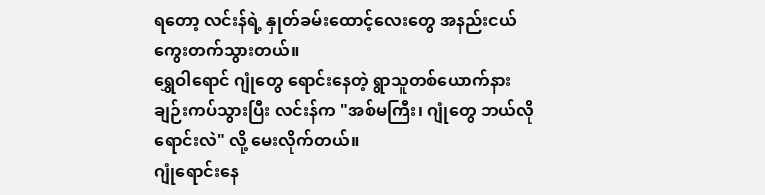ရတော့ လင်းန်ရဲ့ နှုတ်ခမ်းထောင့်လေးတွေ အနည်းငယ် ကွေးတက်သွားတယ်။
ရွှေဝါရောင် ဂျုံတွေ ရောင်းနေတဲ့ ရွာသူတစ်ယောက်နား ချဉ်းကပ်သွားပြီး လင်းန်က "အစ်မကြီး၊ ဂျုံတွေ ဘယ်လို ရောင်းလဲ" လို့ မေးလိုက်တယ်။
ဂျုံရောင်းနေ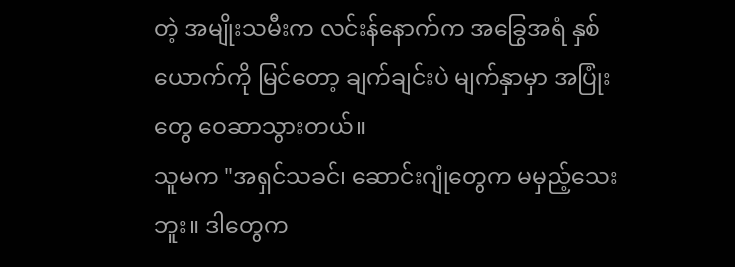တဲ့ အမျိုးသမီးက လင်းန်နောက်က အခြွေအရံ နှစ်ယောက်ကို မြင်တော့ ချက်ချင်းပဲ မျက်နှာမှာ အပြုံးတွေ ဝေဆာသွားတယ်။
သူမက "အရှင်သခင်၊ ဆောင်းဂျုံတွေက မမှည့်သေးဘူး။ ဒါတွေက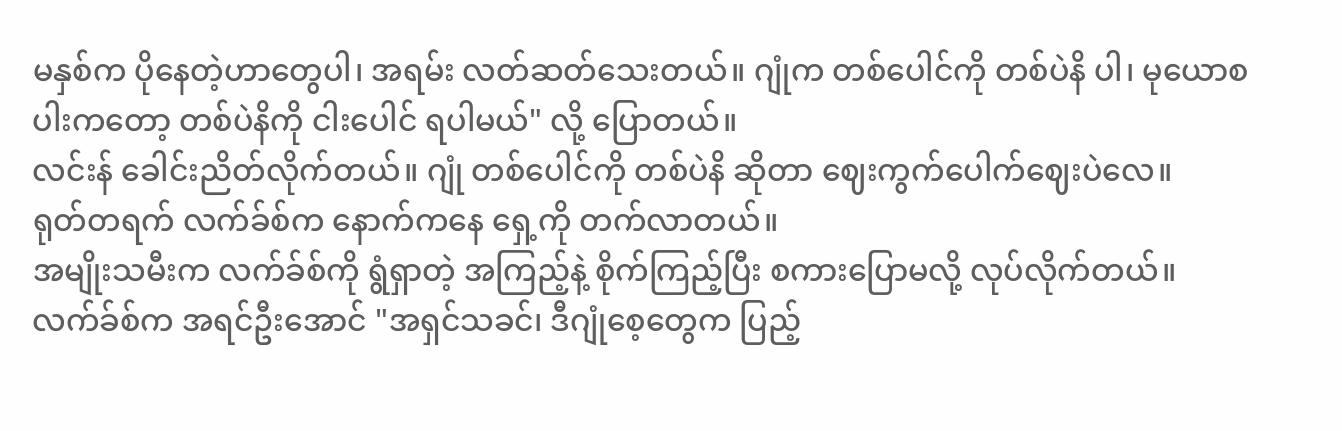မနှစ်က ပိုနေတဲ့ဟာတွေပါ၊ အရမ်း လတ်ဆတ်သေးတယ်။ ဂျုံက တစ်ပေါင်ကို တစ်ပဲနိ ပါ၊ မုယောစပါးကတော့ တစ်ပဲနိကို ငါးပေါင် ရပါမယ်" လို့ ပြောတယ်။
လင်းန် ခေါင်းညိတ်လိုက်တယ်။ ဂျုံ တစ်ပေါင်ကို တစ်ပဲနိ ဆိုတာ ဈေးကွက်ပေါက်ဈေးပဲလေ။
ရုတ်တရက် လက်ခ်စ်က နောက်ကနေ ရှေ့ကို တက်လာတယ်။
အမျိုးသမီးက လက်ခ်စ်ကို ရွံရှာတဲ့ အကြည့်နဲ့ စိုက်ကြည့်ပြီး စကားပြောမလို့ လုပ်လိုက်တယ်။
လက်ခ်စ်က အရင်ဦးအောင် "အရှင်သခင်၊ ဒီဂျုံစေ့တွေက ပြည့်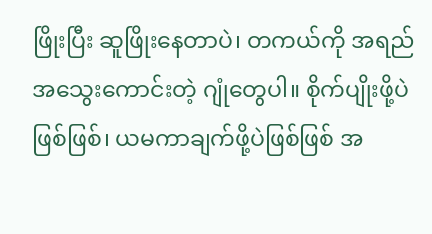ဖြိုးပြီး ဆူဖြိုးနေတာပဲ၊ တကယ်ကို အရည်အသွေးကောင်းတဲ့ ဂျုံတွေပါ။ စိုက်ပျိုးဖို့ပဲဖြစ်ဖြစ်၊ ယမကာချက်ဖို့ပဲဖြစ်ဖြစ် အ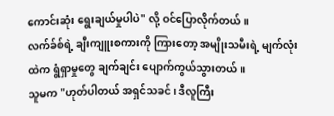ကောင်းဆုံး ရွေးချယ်မှုပါပဲ" လို့ ဝင်ပြောလိုက်တယ်။
လက်ခ်စ်ရဲ့ ချီးကျူးစကားကို ကြားတော့ အမျိုးသမီးရဲ့ မျက်လုံးထဲက ရွံရှာမှုတွေ ချက်ချင်း ပျောက်ကွယ်သွားတယ်။
သူမက "ဟုတ်ပါတယ် အရှင်သခင်၊ ဒီလူကြီး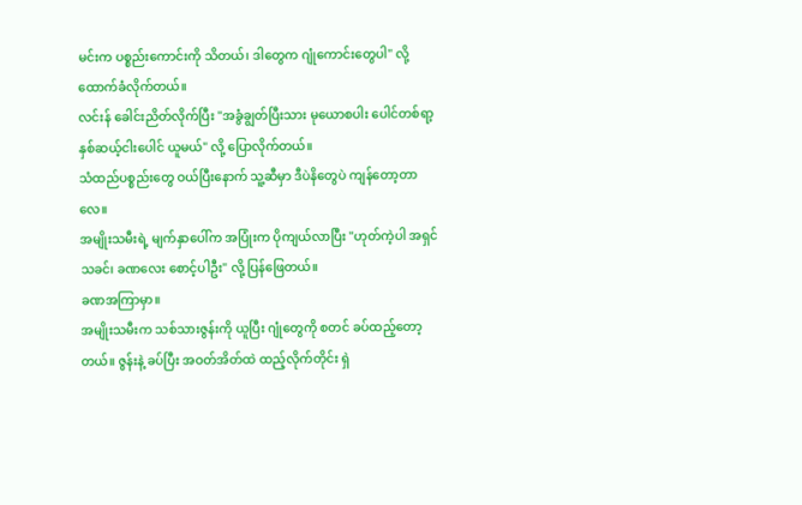မင်းက ပစ္စည်းကောင်းကို သိတယ်၊ ဒါတွေက ဂျုံကောင်းတွေပါ" လို့ ထောက်ခံလိုက်တယ်။
လင်းန် ခေါင်းညိတ်လိုက်ပြီး "အခွံချွတ်ပြီးသား မုယောစပါး ပေါင်တစ်ရာ့နှစ်ဆယ့်ငါးပေါင် ယူမယ်" လို့ ပြောလိုက်တယ်။
သံထည်ပစ္စည်းတွေ ဝယ်ပြီးနောက် သူ့ဆီမှာ ဒီပဲနိတွေပဲ ကျန်တော့တာလေ။
အမျိုးသမီးရဲ့ မျက်နှာပေါ်က အပြုံးက ပိုကျယ်လာပြီး "ဟုတ်ကဲ့ပါ အရှင်သခင်၊ ခဏလေး စောင့်ပါဦး" လို့ ပြန်ဖြေတယ်။
ခဏအကြာမှာ။
အမျိုးသမီးက သစ်သားဇွန်းကို ယူပြီး ဂျုံတွေကို စတင် ခပ်ထည့်တော့တယ်။ ဇွန်းနဲ့ ခပ်ပြီး အဝတ်အိတ်ထဲ ထည့်လိုက်တိုင်း ရှဲ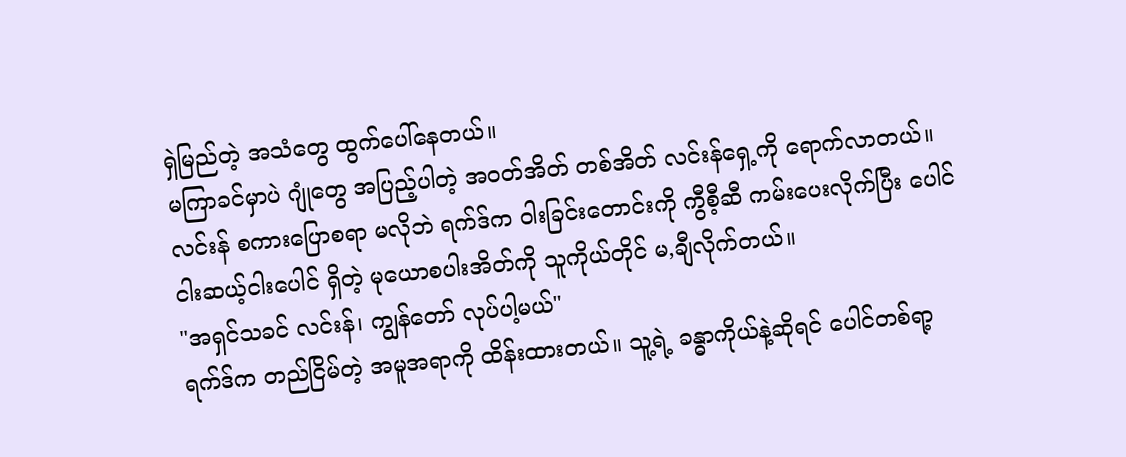ရှဲမြည်တဲ့ အသံတွေ ထွက်ပေါ်နေတယ်။
မကြာခင်မှာပဲ ဂျုံတွေ အပြည့်ပါတဲ့ အဝတ်အိတ် တစ်အိတ် လင်းန်ရှေ့ကို ရောက်လာတယ်။
လင်းန် စကားပြောစရာ မလိုဘဲ ရက်ဒ်က ဝါးခြင်းတောင်းကို ကွီစီ့ဆီ ကမ်းပေးလိုက်ပြီး ပေါင်ငါးဆယ့်ငါးပေါင် ရှိတဲ့ မုယောစပါးအိတ်ကို သူကိုယ်တိုင် မ,ချီလိုက်တယ်။
"အရှင်သခင် လင်းန်၊ ကျွန်တော် လုပ်ပါ့မယ်"
ရက်ဒ်က တည်ငြိမ်တဲ့ အမူအရာကို ထိန်းထားတယ်။ သူ့ရဲ့ ခန္ဓာကိုယ်နဲ့ဆိုရင် ပေါင်တစ်ရာ့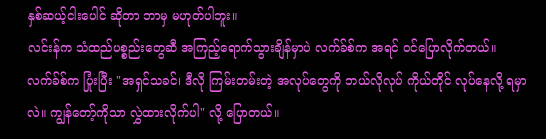နှစ်ဆယ့်ငါးပေါင် ဆိုတာ ဘာမှ မဟုတ်ပါဘူး။
လင်းန်က သံထည်ပစ္စည်းတွေဆီ အကြည့်ရောက်သွားချိန်မှာပဲ လက်ခ်စ်က အရင် ဝင်ပြောလိုက်တယ်။
လက်ခ်စ်က ပြုံးပြီး "အရှင်သခင်၊ ဒီလို ကြမ်းတမ်းတဲ့ အလုပ်တွေကို ဘယ်လိုလုပ် ကိုယ်တိုင် လုပ်နေလို့ ရမှာလဲ။ ကျွန်တော့်ကိုသာ လွှဲထားလိုက်ပါ" လို့ ပြောတယ်။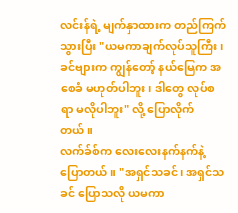လင်းန်ရဲ့ မျက်နှာထားက တည်ကြက်သွားပြီး "ယမကာချက်လုပ်သူကြီး၊ ခင်ဗျားက ကျွန်တော့် နယ်မြေက အစေခံ မဟုတ်ပါဘူး၊ ဒါတွေ လုပ်စရာ မလိုပါဘူး" လို့ ပြောလိုက်တယ်။
လက်ခ်စ်က လေးလေးနက်နက်နဲ့ ပြောတယ်။ "အရှင်သခင်၊ အရှင်သခင် ပြောသလို ယမကာ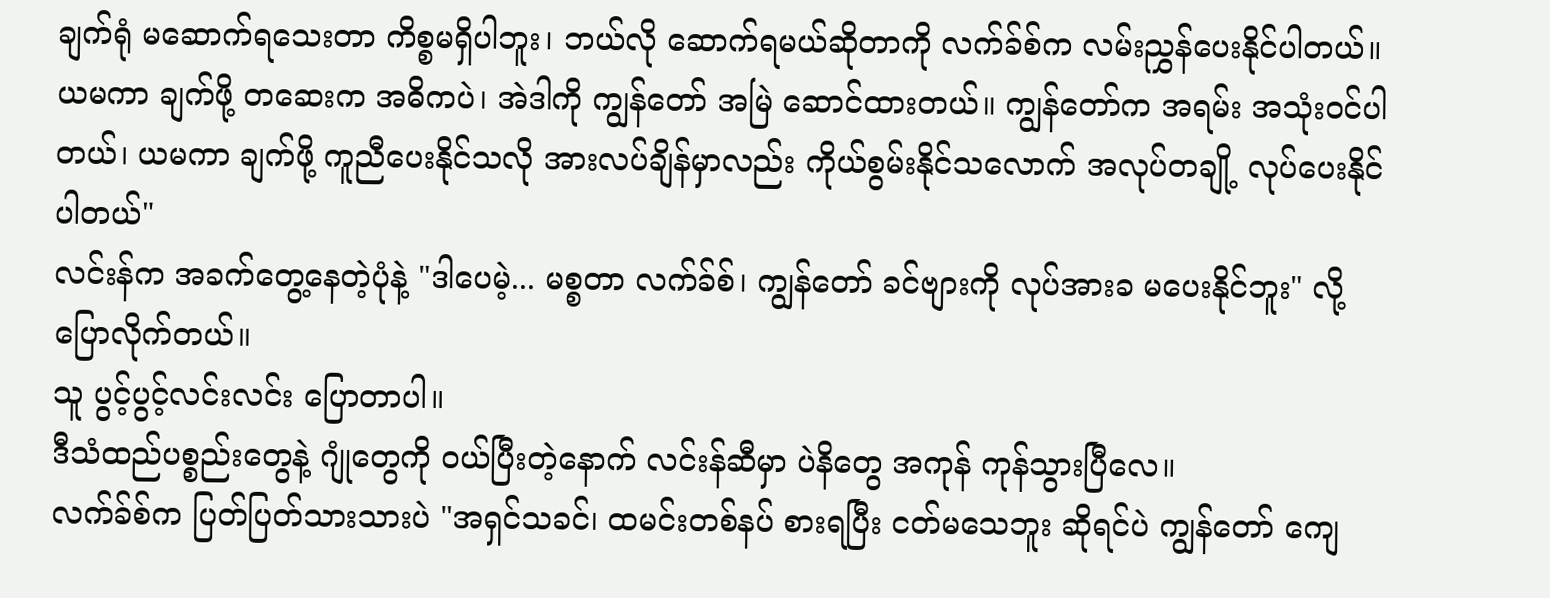ချက်ရုံ မဆောက်ရသေးတာ ကိစ္စမရှိပါဘူး၊ ဘယ်လို ဆောက်ရမယ်ဆိုတာကို လက်ခ်စ်က လမ်းညွှန်ပေးနိုင်ပါတယ်။ ယမကာ ချက်ဖို့ တဆေးက အဓိကပဲ၊ အဲဒါကို ကျွန်တော် အမြဲ ဆောင်ထားတယ်။ ကျွန်တော်က အရမ်း အသုံးဝင်ပါတယ်၊ ယမကာ ချက်ဖို့ ကူညီပေးနိုင်သလို အားလပ်ချိန်မှာလည်း ကိုယ်စွမ်းနိုင်သလောက် အလုပ်တချို့ လုပ်ပေးနိုင်ပါတယ်"
လင်းန်က အခက်တွေ့နေတဲ့ပုံနဲ့ "ဒါပေမဲ့... မစ္စတာ လက်ခ်စ်၊ ကျွန်တော် ခင်ဗျားကို လုပ်အားခ မပေးနိုင်ဘူး" လို့ ပြောလိုက်တယ်။
သူ ပွင့်ပွင့်လင်းလင်း ပြောတာပါ။
ဒီသံထည်ပစ္စည်းတွေနဲ့ ဂျုံတွေကို ဝယ်ပြီးတဲ့နောက် လင်းန်ဆီမှာ ပဲနိတွေ အကုန် ကုန်သွားပြီလေ။
လက်ခ်စ်က ပြတ်ပြတ်သားသားပဲ "အရှင်သခင်၊ ထမင်းတစ်နပ် စားရပြီး ငတ်မသေဘူး ဆိုရင်ပဲ ကျွန်တော် ကျေ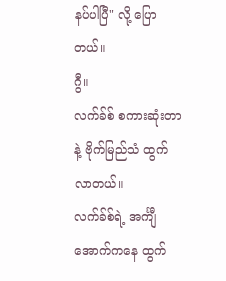နပ်ပါပြီ" လို့ ပြောတယ်။
ဂွီ။
လက်ခ်စ် စကားဆုံးတာနဲ့ ဗိုက်မြည်သံ ထွက်လာတယ်။
လက်ခ်စ်ရဲ့ အင်္ကျီအောက်ကနေ ထွက်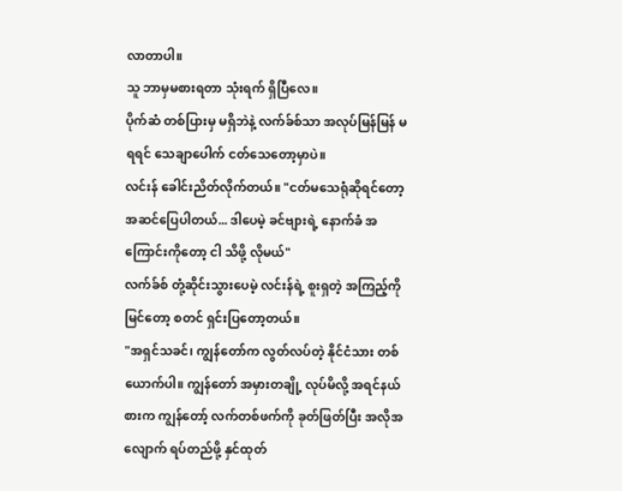လာတာပါ။
သူ ဘာမှမစားရတာ သုံးရက် ရှိပြီလေ။
ပိုက်ဆံ တစ်ပြားမှ မရှိဘဲနဲ့ လက်ခ်စ်သာ အလုပ်မြန်မြန် မရရင် သေချာပေါက် ငတ်သေတော့မှာပဲ။
လင်းန် ခေါင်းညိတ်လိုက်တယ်။ "ငတ်မသေရုံဆိုရင်တော့ အဆင်ပြေပါတယ်... ဒါပေမဲ့ ခင်ဗျားရဲ့ နောက်ခံ အကြောင်းကိုတော့ ငါ သိဖို့ လိုမယ်"
လက်ခ်စ် တုံ့ဆိုင်းသွားပေမဲ့ လင်းန်ရဲ့ စူးရှတဲ့ အကြည့်ကို မြင်တော့ စတင် ရှင်းပြတော့တယ်။
"အရှင်သခင်၊ ကျွန်တော်က လွတ်လပ်တဲ့ နိုင်ငံသား တစ်ယောက်ပါ။ ကျွန်တော် အမှားတချို့ လုပ်မိလို့ အရင်နယ်စားက ကျွန်တော့် လက်တစ်ဖက်ကို ခုတ်ဖြတ်ပြီး အလိုအလျောက် ရပ်တည်ဖို့ နှင်ထုတ်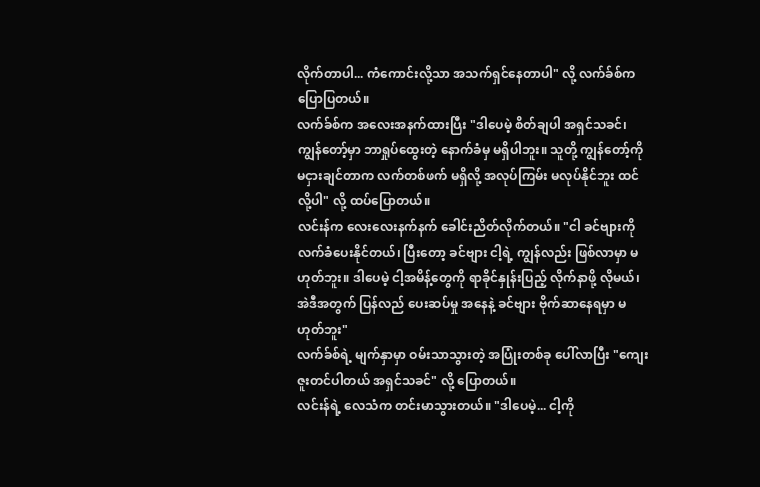လိုက်တာပါ... ကံကောင်းလို့သာ အသက်ရှင်နေတာပါ" လို့ လက်ခ်စ်က ပြောပြတယ်။
လက်ခ်စ်က အလေးအနက်ထားပြီး "ဒါပေမဲ့ စိတ်ချပါ အရှင်သခင်၊ ကျွန်တော့်မှာ ဘာရှုပ်ထွေးတဲ့ နောက်ခံမှ မရှိပါဘူး။ သူတို့ ကျွန်တော့်ကို မငှားချင်တာက လက်တစ်ဖက် မရှိလို့ အလုပ်ကြမ်း မလုပ်နိုင်ဘူး ထင်လို့ပါ" လို့ ထပ်ပြောတယ်။
လင်းန်က လေးလေးနက်နက် ခေါင်းညိတ်လိုက်တယ်။ "ငါ ခင်ဗျားကို လက်ခံပေးနိုင်တယ်၊ ပြီးတော့ ခင်ဗျား ငါ့ရဲ့ ကျွန်လည်း ဖြစ်လာမှာ မဟုတ်ဘူး။ ဒါပေမဲ့ ငါ့အမိန့်တွေကို ရာခိုင်နှုန်းပြည့် လိုက်နာဖို့ လိုမယ်၊ အဲဒီအတွက် ပြန်လည် ပေးဆပ်မှု အနေနဲ့ ခင်ဗျား ဗိုက်ဆာနေရမှာ မဟုတ်ဘူး"
လက်ခ်စ်ရဲ့ မျက်နှာမှာ ဝမ်းသာသွားတဲ့ အပြုံးတစ်ခု ပေါ်လာပြီး "ကျေးဇူးတင်ပါတယ် အရှင်သခင်" လို့ ပြောတယ်။
လင်းန်ရဲ့ လေသံက တင်းမာသွားတယ်။ "ဒါပေမဲ့... ငါ့ကို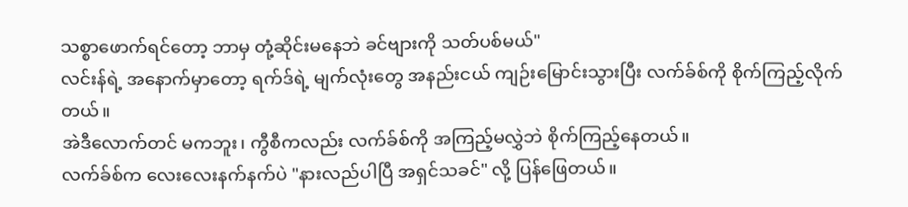သစ္စာဖောက်ရင်တော့ ဘာမှ တုံ့ဆိုင်းမနေဘဲ ခင်ဗျားကို သတ်ပစ်မယ်"
လင်းန်ရဲ့ အနောက်မှာတော့ ရက်ဒ်ရဲ့ မျက်လုံးတွေ အနည်းငယ် ကျဉ်းမြောင်းသွားပြီး လက်ခ်စ်ကို စိုက်ကြည့်လိုက်တယ်။
အဲဒီလောက်တင် မကဘူး၊ ကွီစီကလည်း လက်ခ်စ်ကို အကြည့်မလွှဲဘဲ စိုက်ကြည့်နေတယ်။
လက်ခ်စ်က လေးလေးနက်နက်ပဲ "နားလည်ပါပြီ အရှင်သခင်" လို့ ပြန်ဖြေတယ်။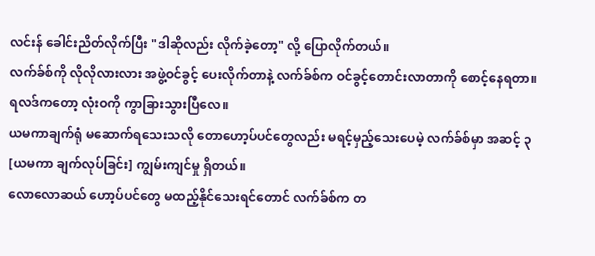လင်းန် ခေါင်းညိတ်လိုက်ပြီး "ဒါဆိုလည်း လိုက်ခဲ့တော့" လို့ ပြောလိုက်တယ်။
လက်ခ်စ်ကို လိုလိုလားလား အဖွဲ့ဝင်ခွင့် ပေးလိုက်တာနဲ့ လက်ခ်စ်က ဝင်ခွင့်တောင်းလာတာကို စောင့်နေရတာ။
ရလဒ်ကတော့ လုံးဝကို ကွာခြားသွားပြီလေ။
ယမကာချက်ရုံ မဆောက်ရသေးသလို တောဟော့ပ်ပင်တွေလည်း မရင့်မှည့်သေးပေမဲ့ လက်ခ်စ်မှာ အဆင့် ၃ [ယမကာ ချက်လုပ်ခြင်း] ကျွမ်းကျင်မှု ရှိတယ်။
လောလောဆယ် ဟော့ပ်ပင်တွေ မထည့်နိုင်သေးရင်တောင် လက်ခ်စ်က တ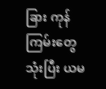ခြား ကုန်ကြမ်းတွေ သုံးပြီး ယမ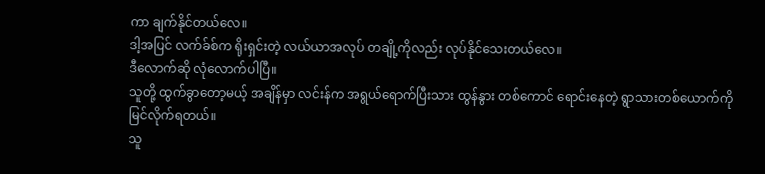ကာ ချက်နိုင်တယ်လေ။
ဒါ့အပြင် လက်ခ်စ်က ရိုးရှင်းတဲ့ လယ်ယာအလုပ် တချို့ကိုလည်း လုပ်နိုင်သေးတယ်လေ။
ဒီလောက်ဆို လုံလောက်ပါပြီ။
သူတို့ ထွက်ခွာတော့မယ့် အချိန်မှာ လင်းန်က အရွယ်ရောက်ပြီးသား ထွန်နွား တစ်ကောင် ရောင်းနေတဲ့ ရွာသားတစ်ယောက်ကို မြင်လိုက်ရတယ်။
သူ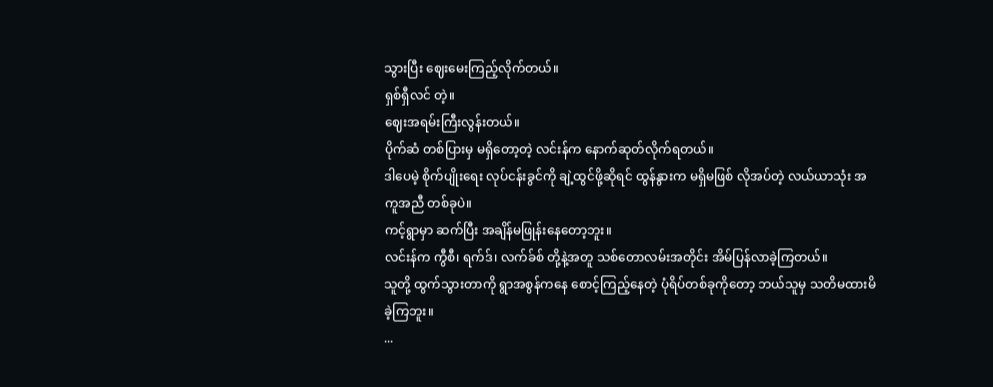သွားပြီး ဈေးမေးကြည့်လိုက်တယ်။
ရှစ်ရှီလင် တဲ့။
ဈေးအရမ်းကြီးလွန်းတယ်။
ပိုက်ဆံ တစ်ပြားမှ မရှိတော့တဲ့ လင်းန်က နောက်ဆုတ်လိုက်ရတယ်။
ဒါပေမဲ့ စိုက်ပျိုးရေး လုပ်ငန်းခွင်ကို ချဲ့ထွင်ဖို့ဆိုရင် ထွန်နွားက မရှိမဖြစ် လိုအပ်တဲ့ လယ်ယာသုံး အကူအညီ တစ်ခုပဲ။
ကင့်ရွာမှာ ဆက်ပြီး အချိန်မဖြုန်းနေတော့ဘူး။
လင်းန်က ကွီစီ၊ ရက်ဒ်၊ လက်ခ်စ် တို့နဲ့အတူ သစ်တောလမ်းအတိုင်း အိမ်ပြန်လာခဲ့ကြတယ်။
သူတို့ ထွက်သွားတာကို ရွာအစွန်ကနေ စောင့်ကြည့်နေတဲ့ ပုံရိပ်တစ်ခုကိုတော့ ဘယ်သူမှ သတိမထားမိခဲ့ကြဘူး။
...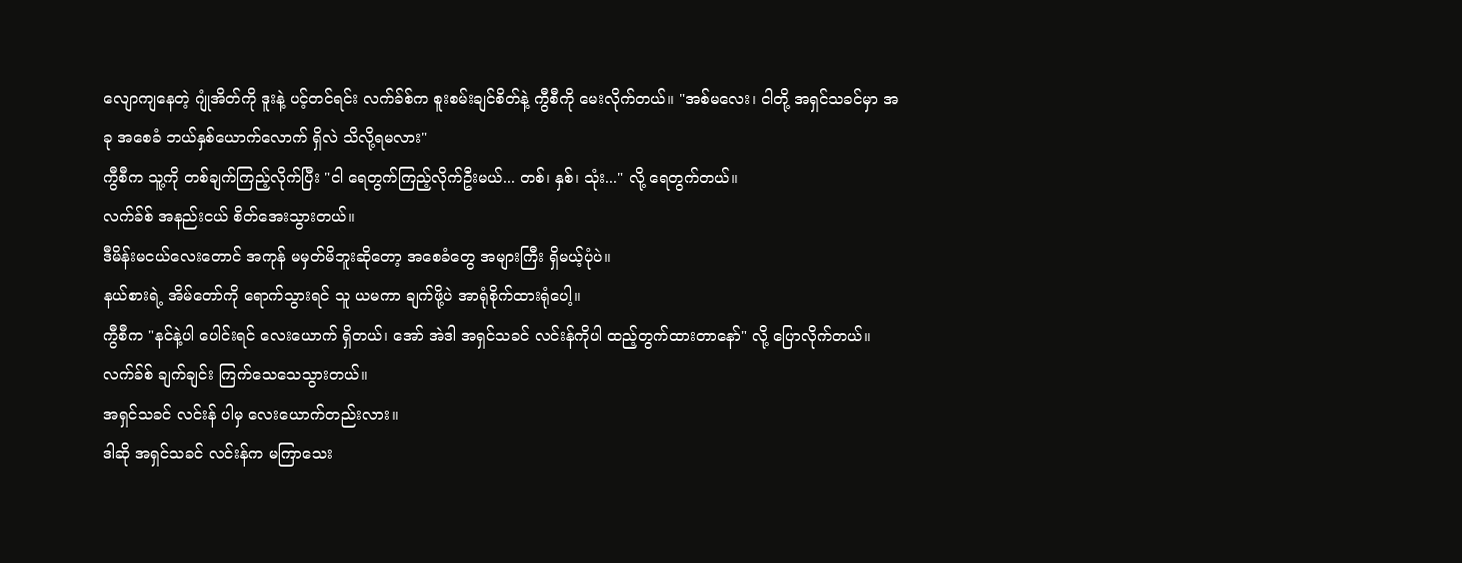လျောကျနေတဲ့ ဂျုံအိတ်ကို ဒူးနဲ့ ပင့်တင်ရင်း လက်ခ်စ်က စူးစမ်းချင်စိတ်နဲ့ ကွီစီကို မေးလိုက်တယ်။ "အစ်မလေး၊ ငါတို့ အရှင်သခင်မှာ အခု အစေခံ ဘယ်နှစ်ယောက်လောက် ရှိလဲ သိလို့ရမလား"
ကွီစီက သူ့ကို တစ်ချက်ကြည့်လိုက်ပြီး "ငါ ရေတွက်ကြည့်လိုက်ဦးမယ်... တစ်၊ နှစ်၊ သုံး..." လို့ ရေတွက်တယ်။
လက်ခ်စ် အနည်းငယ် စိတ်အေးသွားတယ်။
ဒီမိန်းမငယ်လေးတောင် အကုန် မမှတ်မိဘူးဆိုတော့ အစေခံတွေ အများကြီး ရှိမယ့်ပုံပဲ။
နယ်စားရဲ့ အိမ်တော်ကို ရောက်သွားရင် သူ ယမကာ ချက်ဖို့ပဲ အာရုံစိုက်ထားရုံပေါ့။
ကွီစီက "နင်နဲ့ပါ ပေါင်းရင် လေးယောက် ရှိတယ်၊ အော် အဲဒါ အရှင်သခင် လင်းန်ကိုပါ ထည့်တွက်ထားတာနော်" လို့ ပြောလိုက်တယ်။
လက်ခ်စ် ချက်ချင်း ကြက်သေသေသွားတယ်။
အရှင်သခင် လင်းန် ပါမှ လေးယောက်တည်းလား။
ဒါဆို အရှင်သခင် လင်းန်က မကြာသေး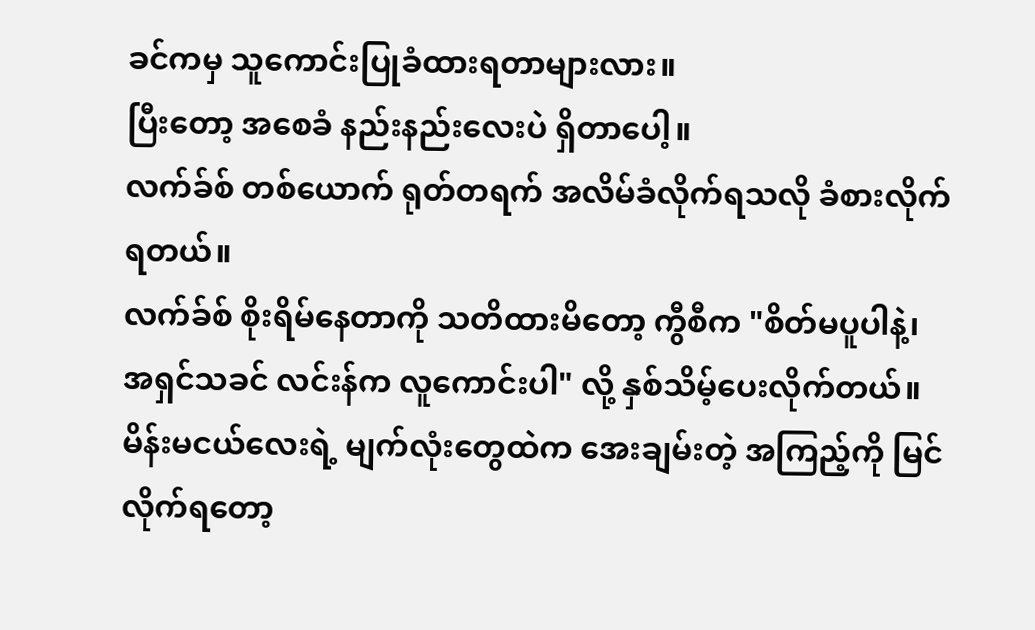ခင်ကမှ သူကောင်းပြုခံထားရတာများလား။
ပြီးတော့ အစေခံ နည်းနည်းလေးပဲ ရှိတာပေါ့။
လက်ခ်စ် တစ်ယောက် ရုတ်တရက် အလိမ်ခံလိုက်ရသလို ခံစားလိုက်ရတယ်။
လက်ခ်စ် စိုးရိမ်နေတာကို သတိထားမိတော့ ကွီစီက "စိတ်မပူပါနဲ့၊ အရှင်သခင် လင်းန်က လူကောင်းပါ" လို့ နှစ်သိမ့်ပေးလိုက်တယ်။
မိန်းမငယ်လေးရဲ့ မျက်လုံးတွေထဲက အေးချမ်းတဲ့ အကြည့်ကို မြင်လိုက်ရတော့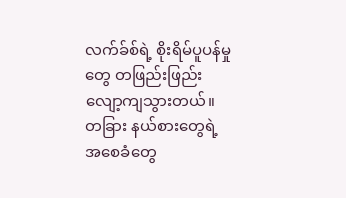လက်ခ်စ်ရဲ့ စိုးရိမ်ပူပန်မှုတွေ တဖြည်းဖြည်း လျော့ကျသွားတယ်။
တခြား နယ်စားတွေရဲ့ အစေခံတွေ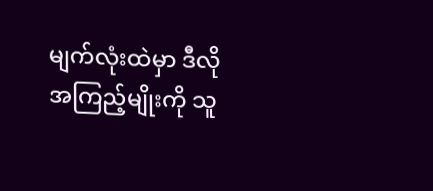မျက်လုံးထဲမှာ ဒီလို အကြည့်မျိုးကို သူ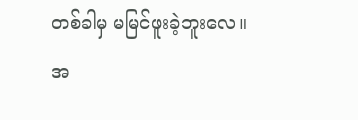တစ်ခါမှ မမြင်ဖူးခဲ့ဘူးလေ။
အ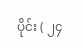ပိုင်း ( ၂၄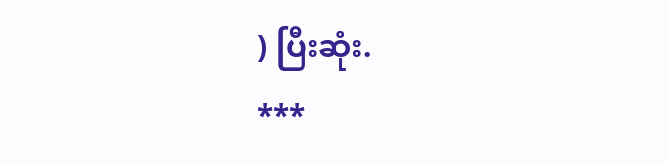) ပြီးဆုံး.
***